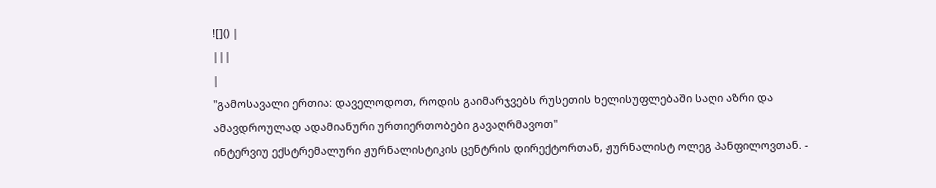![]() |
|||
|
"გამოსავალი ერთია: დაველოდოთ, როდის გაიმარჯვებს რუსეთის ხელისუფლებაში საღი აზრი და ამავდროულად ადამიანური ურთიერთობები გავაღრმავოთ"
ინტერვიუ ექსტრემალური ჟურნალისტიკის ცენტრის დირექტორთან, ჟურნალისტ ოლეგ პანფილოვთან. -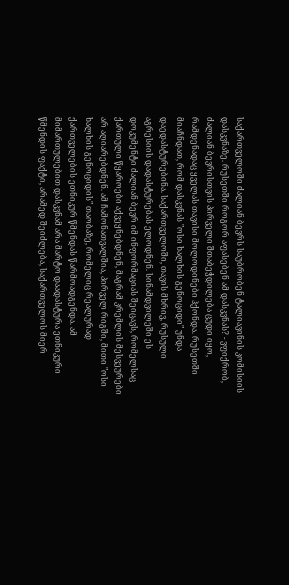საქართველოში ძალიან ბევრს საუბრობენ ტალიავინის კომისიის დასკვნაზე. რუსეთში როგორ აფასებენ ამ დასკვნას? - ვფიქრობ, ძალიან ბევრისთვის პირველი შთაბეჭდილება ცუდი იყო, რამდენადაც ყველას თავისი მოლოდინები ჰქონდა. რუსეთში მიაჩნდათ, რომ დასკვნას "ოსი ხალხის გენოციდი" უნდა დაედასტურებინა. საქართველოში, თავის მხრივ, რუსული აგრესიის დადასტურებას ელოდნენ. სინამდვილეში ეს დოკუმენტი ძალიან ბევრ იმ ინფორმაციას შეიცავს, რომელსაც ქართული წყაროები აქვეყნებდნენ, მაგრამ კრემლის მესვეურები არ აღიარებდნენ. ამ ჩამონათვალშია, პირველ რიგში, მითი "ოსი ხალხის გენოციდის" თაობაზე, რომელიც რეალურად ქართველების ეთნიკურ წმენდას წარმოადგენდა. ამ მიმართულებით დასკვნამ არა მარტო დაადასტურა ეთნიკური წმენდის ფაქტი, არამედ შეიძლება, საქართველოს მიერ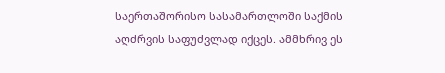საერთაშორისო სასამართლოში საქმის აღძრვის საფუძვლად იქცეს. ამმხრივ ეს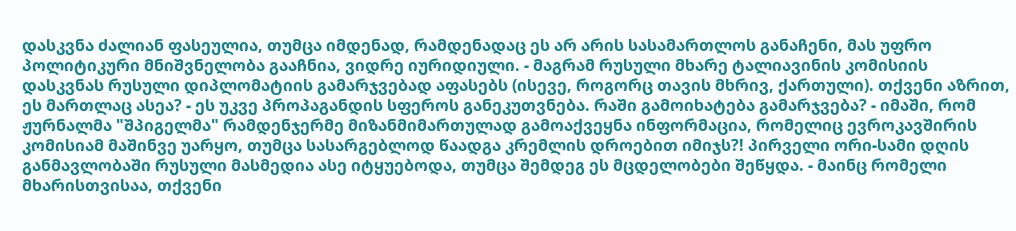დასკვნა ძალიან ფასეულია, თუმცა იმდენად, რამდენადაც ეს არ არის სასამართლოს განაჩენი, მას უფრო პოლიტიკური მნიშვნელობა გააჩნია, ვიდრე იურიდიული. - მაგრამ რუსული მხარე ტალიავინის კომისიის დასკვნას რუსული დიპლომატიის გამარჯვებად აფასებს (ისევე, როგორც თავის მხრივ, ქართული). თქვენი აზრით, ეს მართლაც ასეა? - ეს უკვე პროპაგანდის სფეროს განეკუთვნება. რაში გამოიხატება გამარჯვება? - იმაში, რომ ჟურნალმა "შპიგელმა" რამდენჯერმე მიზანმიმართულად გამოაქვეყნა ინფორმაცია, რომელიც ევროკავშირის კომისიამ მაშინვე უარყო, თუმცა სასარგებლოდ წაადგა კრემლის დროებით იმიჯს?! პირველი ორი-სამი დღის განმავლობაში რუსული მასმედია ასე იტყუებოდა, თუმცა შემდეგ ეს მცდელობები შეწყდა. - მაინც რომელი მხარისთვისაა, თქვენი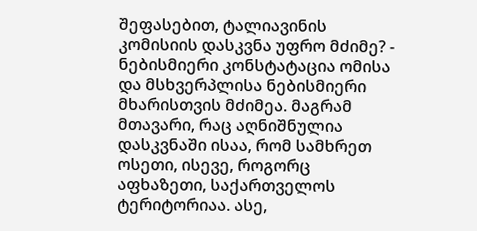შეფასებით, ტალიავინის კომისიის დასკვნა უფრო მძიმე? - ნებისმიერი კონსტატაცია ომისა და მსხვერპლისა ნებისმიერი მხარისთვის მძიმეა. მაგრამ მთავარი, რაც აღნიშნულია დასკვნაში ისაა, რომ სამხრეთ ოსეთი, ისევე, როგორც აფხაზეთი, საქართველოს ტერიტორიაა. ასე,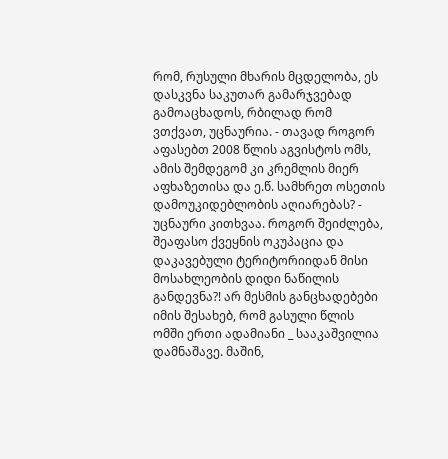რომ, რუსული მხარის მცდელობა, ეს დასკვნა საკუთარ გამარჯვებად გამოაცხადოს, რბილად რომ ვთქვათ, უცნაურია. - თავად როგორ აფასებთ 2008 წლის აგვისტოს ომს, ამის შემდეგომ კი კრემლის მიერ აფხაზეთისა და ე.წ. სამხრეთ ოსეთის დამოუკიდებლობის აღიარებას? - უცნაური კითხვაა. როგორ შეიძლება, შეაფასო ქვეყნის ოკუპაცია და დაკავებული ტერიტორიიდან მისი მოსახლეობის დიდი ნაწილის განდევნა?! არ მესმის განცხადებები იმის შესახებ, რომ გასული წლის ომში ერთი ადამიანი _ სააკაშვილია დამნაშავე. მაშინ,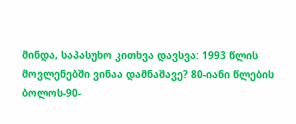მინდა, საპასუხო კითხვა დავსვა: 1993 წლის მოვლენებში ვინაა დამნაშავე? 80-იანი წლების ბოლოს-90-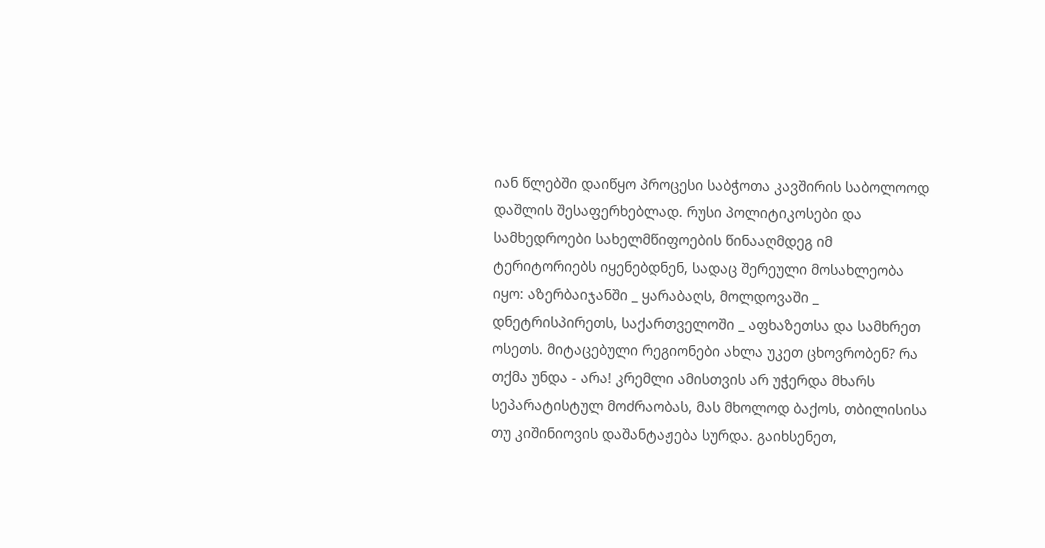იან წლებში დაიწყო პროცესი საბჭოთა კავშირის საბოლოოდ დაშლის შესაფერხებლად. რუსი პოლიტიკოსები და სამხედროები სახელმწიფოების წინააღმდეგ იმ ტერიტორიებს იყენებდნენ, სადაც შერეული მოსახლეობა იყო: აზერბაიჯანში _ ყარაბაღს, მოლდოვაში _ დნეტრისპირეთს, საქართველოში _ აფხაზეთსა და სამხრეთ ოსეთს. მიტაცებული რეგიონები ახლა უკეთ ცხოვრობენ? რა თქმა უნდა - არა! კრემლი ამისთვის არ უჭერდა მხარს სეპარატისტულ მოძრაობას, მას მხოლოდ ბაქოს, თბილისისა თუ კიშინიოვის დაშანტაჟება სურდა. გაიხსენეთ,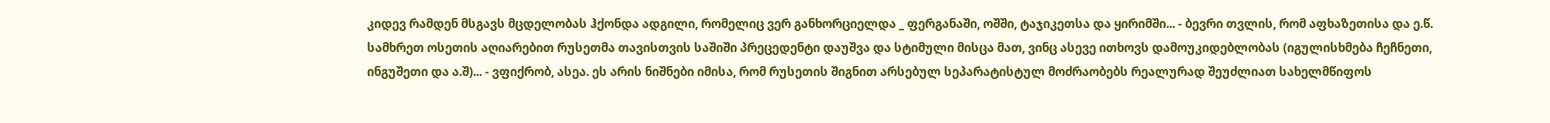კიდევ რამდენ მსგავს მცდელობას ჰქონდა ადგილი, რომელიც ვერ განხორციელდა _ ფერგანაში, ოშში, ტაჯიკეთსა და ყირიმში... - ბევრი თვლის, რომ აფხაზეთისა და ე.წ. სამხრეთ ოსეთის აღიარებით რუსეთმა თავისთვის საშიში პრეცედენტი დაუშვა და სტიმული მისცა მათ, ვინც ასევე ითხოვს დამოუკიდებლობას (იგულისხმება ჩეჩნეთი, ინგუშეთი და ა.შ)... - ვფიქრობ, ასეა. ეს არის ნიშნები იმისა, რომ რუსეთის შიგნით არსებულ სეპარატისტულ მოძრაობებს რეალურად შეუძლიათ სახელმწიფოს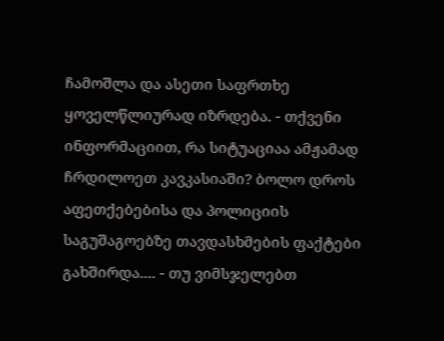ჩამოშლა და ასეთი საფრთხე ყოველწლიურად იზრდება. - თქვენი ინფორმაციით, რა სიტუაციაა ამჟამად ჩრდილოეთ კავკასიაში? ბოლო დროს აფეთქებებისა და პოლიციის საგუშაგოებზე თავდასხმების ფაქტები გახშირდა.... - თუ ვიმსჯელებთ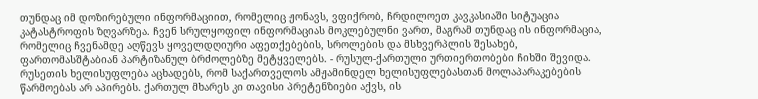თუნდაც იმ დოზირებული ინფორმაციით, რომელიც ჟონავს, ვფიქრობ, ჩრდილოეთ კავკასიაში სიტუაცია კატასტროფის ზღვარზეა. ჩვენ სრულყოფილ ინფორმაციას მოკლებულნი ვართ, მაგრამ თუნდაც ის ინფორმაცია, რომელიც ჩვენამდე აღწევს ყოველდღიური აფეთქებების, სროლების და მსხვერპლის შესახებ, ფართომასშტაბიან პარტიზანულ ბრძოლებზე მეტყველებს. - რუსულ-ქართული ურთიერთობები ჩიხში შევიდა. რუსეთის ხელისუფლება აცხადებს, რომ საქართველოს ამჟამინდელ ხელისუფლებასთან მოლაპარაკებების წარმოებას არ აპირებს. ქართულ მხარეს კი თავისი პრეტენზიები აქვს, ის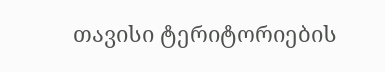თავისი ტერიტორიების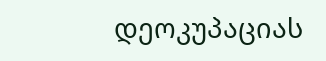დეოკუპაციას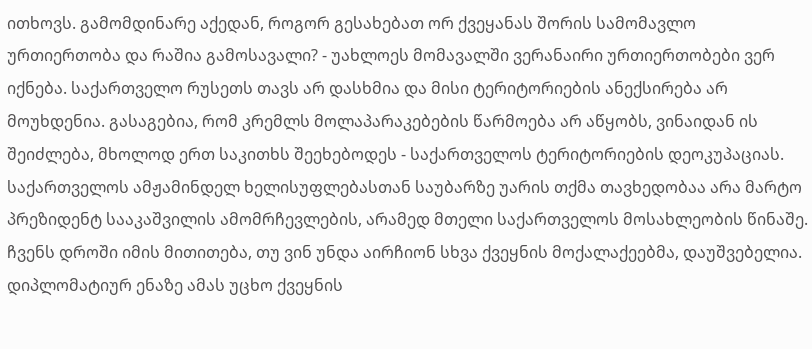ითხოვს. გამომდინარე აქედან, როგორ გესახებათ ორ ქვეყანას შორის სამომავლო ურთიერთობა და რაშია გამოსავალი? - უახლოეს მომავალში ვერანაირი ურთიერთობები ვერ იქნება. საქართველო რუსეთს თავს არ დასხმია და მისი ტერიტორიების ანექსირება არ მოუხდენია. გასაგებია, რომ კრემლს მოლაპარაკებების წარმოება არ აწყობს, ვინაიდან ის შეიძლება, მხოლოდ ერთ საკითხს შეეხებოდეს - საქართველოს ტერიტორიების დეოკუპაციას. საქართველოს ამჟამინდელ ხელისუფლებასთან საუბარზე უარის თქმა თავხედობაა არა მარტო პრეზიდენტ სააკაშვილის ამომრჩევლების, არამედ მთელი საქართველოს მოსახლეობის წინაშე. ჩვენს დროში იმის მითითება, თუ ვინ უნდა აირჩიონ სხვა ქვეყნის მოქალაქეებმა, დაუშვებელია. დიპლომატიურ ენაზე ამას უცხო ქვეყნის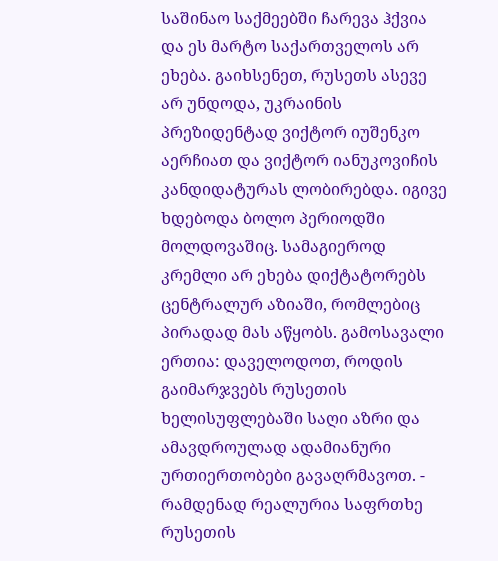საშინაო საქმეებში ჩარევა ჰქვია და ეს მარტო საქართველოს არ ეხება. გაიხსენეთ, რუსეთს ასევე არ უნდოდა, უკრაინის პრეზიდენტად ვიქტორ იუშენკო აერჩიათ და ვიქტორ იანუკოვიჩის კანდიდატურას ლობირებდა. იგივე ხდებოდა ბოლო პერიოდში მოლდოვაშიც. სამაგიეროდ კრემლი არ ეხება დიქტატორებს ცენტრალურ აზიაში, რომლებიც პირადად მას აწყობს. გამოსავალი ერთია: დაველოდოთ, როდის გაიმარჯვებს რუსეთის ხელისუფლებაში საღი აზრი და ამავდროულად ადამიანური ურთიერთობები გავაღრმავოთ. - რამდენად რეალურია საფრთხე რუსეთის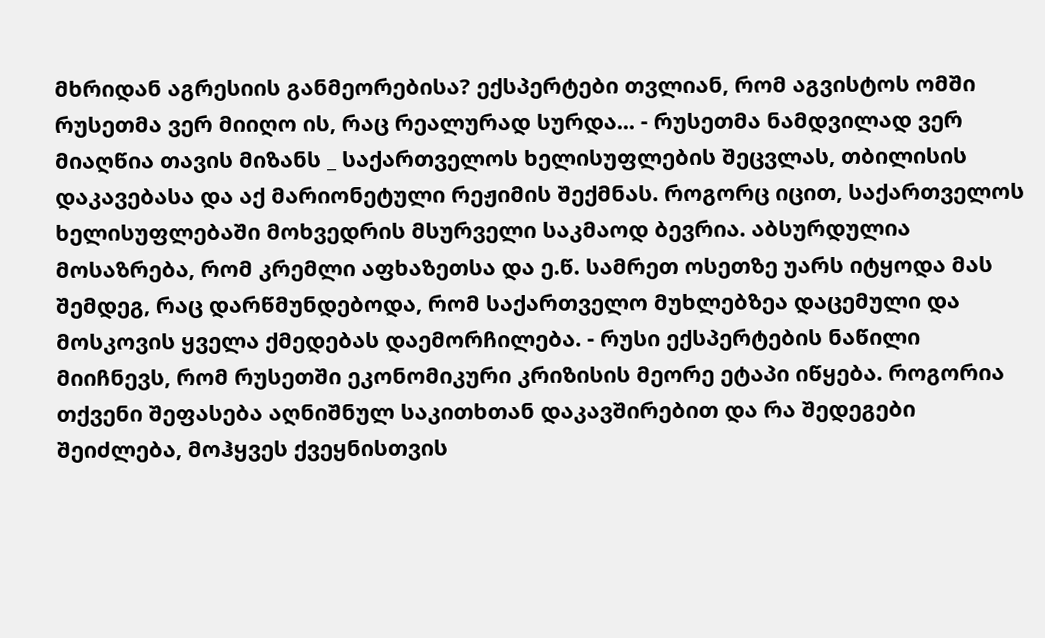მხრიდან აგრესიის განმეორებისა? ექსპერტები თვლიან, რომ აგვისტოს ომში რუსეთმა ვერ მიიღო ის, რაც რეალურად სურდა... - რუსეთმა ნამდვილად ვერ მიაღწია თავის მიზანს _ საქართველოს ხელისუფლების შეცვლას, თბილისის დაკავებასა და აქ მარიონეტული რეჟიმის შექმნას. როგორც იცით, საქართველოს ხელისუფლებაში მოხვედრის მსურველი საკმაოდ ბევრია. აბსურდულია მოსაზრება, რომ კრემლი აფხაზეთსა და ე.წ. სამრეთ ოსეთზე უარს იტყოდა მას შემდეგ, რაც დარწმუნდებოდა, რომ საქართველო მუხლებზეა დაცემული და მოსკოვის ყველა ქმედებას დაემორჩილება. - რუსი ექსპერტების ნაწილი მიიჩნევს, რომ რუსეთში ეკონომიკური კრიზისის მეორე ეტაპი იწყება. როგორია თქვენი შეფასება აღნიშნულ საკითხთან დაკავშირებით და რა შედეგები შეიძლება, მოჰყვეს ქვეყნისთვის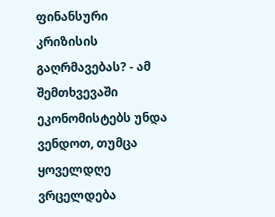ფინანსური კრიზისის გაღრმავებას? - ამ შემთხვევაში ეკონომისტებს უნდა ვენდოთ, თუმცა ყოველდღე ვრცელდება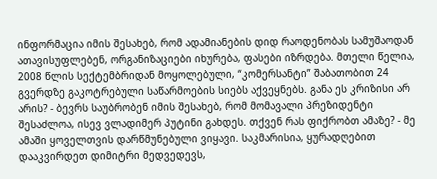ინფორმაცია იმის შესახებ, რომ ადამიანების დიდ რაოდენობას სამუშაოდან ათავისუფლებენ, ორგანიზაციები იხურება, ფასები იზრდება. მთელი წელია, 2008 წლის სექტემბრიდან მოყოლებული, “კომერსანტი” შაბათობით 24 გვერდზე გაკოტრებული საწარმოების სიებს აქვეყნებს. განა ეს კრიზისი არ არის? - ბევრს საუბრობენ იმის შესახებ, რომ მომავალი პრეზიდენტი შესაძლოა, ისევ ვლადიმერ პუტინი გახდეს. თქვენ რას ფიქრობთ ამაზე? - მე ამაში ყოველთვის დარწმუნებული ვიყავი. საკმარისია, ყურადღებით დააკვირდეთ დიმიტრი მედვედევს,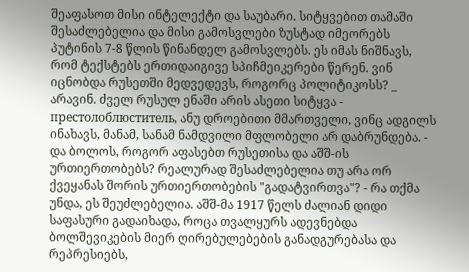შეაფასოთ მისი ინტელექტი და საუბარი. სიტყვებით თამაში შესაძლებელია და მისი გამოსვლები ზუსტად იმეორებს პუტინის 7-8 წლის წინანდელ გამოსვლებს. ეს იმას ნიშნავს, რომ ტექსტებს ერთიდაიგივე სპიჩმეიკერები წერენ. ვინ იცნობდა რუსეთში მედვედევს, როგორც პოლიტიკოსს? _ არავინ. ძველ რუსულ ენაში არის ასეთი სიტყვა - престолоблюститель, ანუ დროებითი მმართველი, ვინც ადგილს ინახავს, მანამ, სანამ ნამდვილი მფლობელი არ დაბრუნდება. - და ბოლოს, როგორ აფასებთ რუსეთისა და აშშ-ის ურთიერთობებს? რეალურად შესაძლებელია თუ არა ორ ქვეყანას შორის ურთიერთობების "გადატვირთვა"? - რა თქმა უნდა, ეს შეუძლებელია. აშშ-მა 1917 წელს ძალიან დიდი საფასური გადაიხადა, როცა თვალყურს ადევნებდა ბოლშევიკების მიერ ღირებულებების განადგურებასა და რეპრესიებს,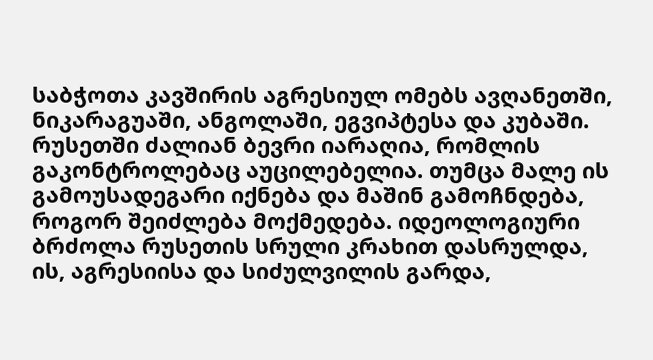საბჭოთა კავშირის აგრესიულ ომებს ავღანეთში, ნიკარაგუაში, ანგოლაში, ეგვიპტესა და კუბაში. რუსეთში ძალიან ბევრი იარაღია, რომლის გაკონტროლებაც აუცილებელია. თუმცა მალე ის გამოუსადეგარი იქნება და მაშინ გამოჩნდება, როგორ შეიძლება მოქმედება. იდეოლოგიური ბრძოლა რუსეთის სრული კრახით დასრულდა, ის, აგრესიისა და სიძულვილის გარდა,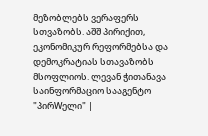მეზობლებს ვერაფერს სთვაზობს. აშშ პირიქით, ეკონომიკურ რეფორმებსა და დემოკრატიას სთავაზობს მსოფლიოს. ლევან ჭითანავა საინფორმაციო სააგენტო "პირWელი" |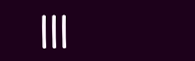|||